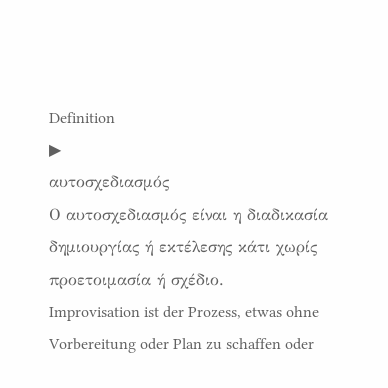Definition
▶
αυτοσχεδιασμός
Ο αυτοσχεδιασμός είναι η διαδικασία δημιουργίας ή εκτέλεσης κάτι χωρίς προετοιμασία ή σχέδιο.
Improvisation ist der Prozess, etwas ohne Vorbereitung oder Plan zu schaffen oder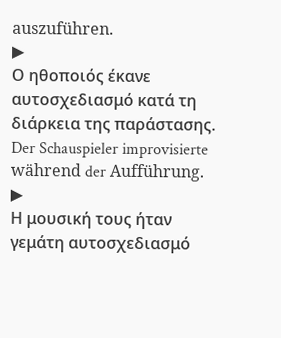auszuführen.
▶
Ο ηθοποιός έκανε αυτοσχεδιασμό κατά τη διάρκεια της παράστασης.
Der Schauspieler improvisierte während der Aufführung.
▶
Η μουσική τους ήταν γεμάτη αυτοσχεδιασμό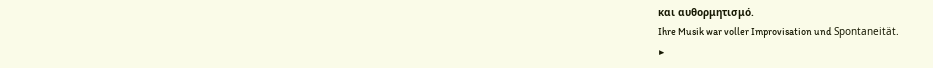και αυθορμητισμό.
Ihre Musik war voller Improvisation und Spontaneität.
▶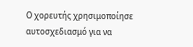Ο χορευτής χρησιμοποίησε αυτοσχεδιασμό για να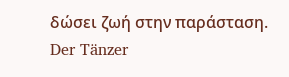δώσει ζωή στην παράσταση.
Der Tänzer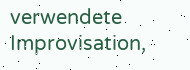verwendete Improvisation,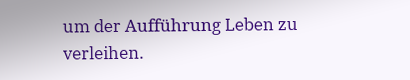um der Aufführung Leben zu verleihen.